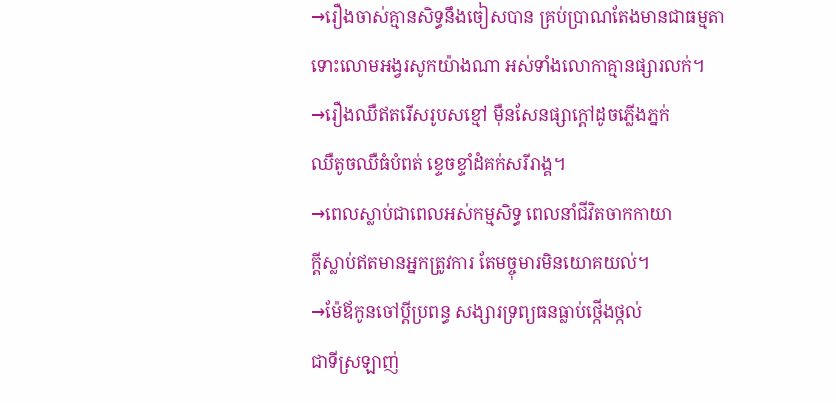→រឿងចាស់គ្មានសិទ្ធនឹងចៀសបាន គ្រប់ប្រាណតែងមានជាធម្មតា
ទោះលោមអង្វរសូកយ៉ាងណា អស់ទាំងលោកាគ្មានផ្សារលក់។
→រឿងឈឺឥតរើសរូបសខ្មៅ ម៉ឺនសែនផ្សាក្ដៅដូចភ្លើងភ្នក់
ឈឺតូចឈឺធំបំពត់ ខ្ទេចខ្ទាំដំគក់សរីរាង្គ។
→ពេលស្លាប់ជាពេលអស់កម្មសិទ្ធ ពេលនាំជីវិតចាកកាយា
ក្ដីស្លាប់ឥតមានអ្នកត្រូវការ តែមច្ចុមារមិនយោគយល់។
→ម៉ែឪកូនចៅប្ដីប្រពន្ធ សង្សារទ្រព្យធនធ្លាប់ថ្កើងថ្កល់
ជាទីស្រឡាញ់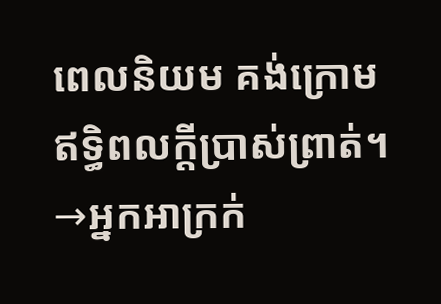ពេលនិយម គង់ក្រោមឥទ្ធិពលក្ដីប្រាស់ព្រាត់។
→អ្នកអាក្រក់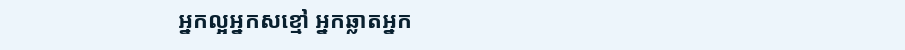អ្នកល្អអ្នកសខ្មៅ អ្នកឆ្លាតអ្នក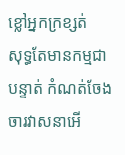ខ្លៅអ្នកក្រខ្សត់
សុទ្ធតែមានកម្មជាបន្ទាត់ កំណត់ចែងចារវាសនាអើ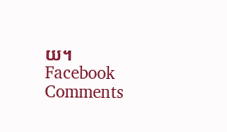យ។
Facebook Comments